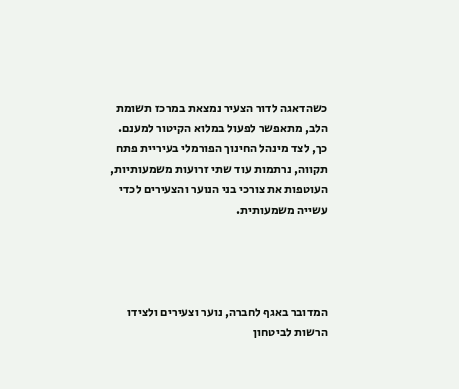כשהדאגה לדור הצעיר נמצאת במרכז תשומת הלב, מתאפשר לפעול במלוא הקיטור למענם. כך, לצד מינהל החינוך הפורמלי בעיריית פתח תקווה, נרתמות עוד שתי זרועות משמעותיות, העוטפות את צורכי בני הנוער והצעירים לכדי עשייה משמעותית.




המדובר באגף לחברה, נוער וצעירים ולצידו הרשות לביטחון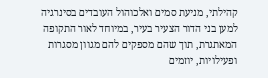קהילתי, מניעת סמים ואלכוהול העובדים בסינרגיה למען בני הדור הצעיר בעיר, במיוחד לאור התקופה המאתגרת, תוך שהם מספקים להם מגוון מסגרות ופעילויות, יוזמים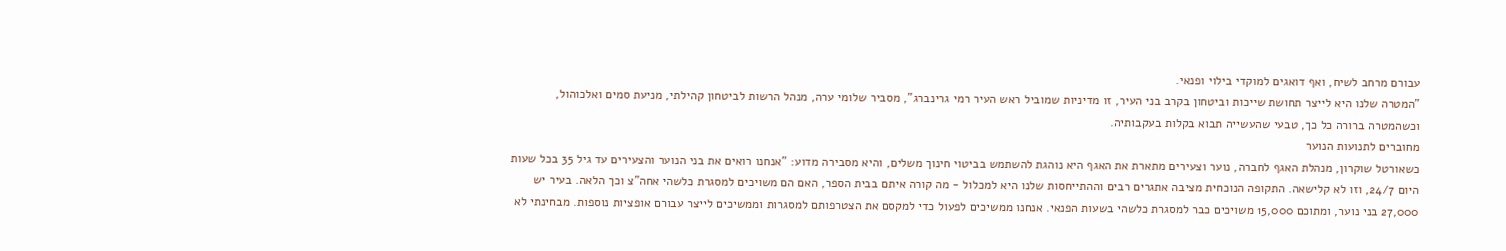עבורם מרחב לשיח, ואף דואגים למוקדי בילוי ופנאי.
"המטרה שלנו היא לייצר תחושת שייכות וביטחון בקרב בני העיר, זו מדיניות שמוביל ראש העיר רמי גרינברג", מסביר שלומי ערה, מנהל הרשות לביטחון קהילתי, מניעת סמים ואלכוהול, וכשהמטרה ברורה כל כך, טבעי שהעשייה תבוא בקלות בעקבותיה.
מחוברים לתנועות הנוער
כשאורטל שוקרון, מנהלת האגף לחברה, נוער וצעירים מתארת את האגף היא נוהגת להשתמש בביטוי חינוך משלים, והיא מסבירה מדוע: "אנחנו רואים את בני הנוער והצעירים עד גיל 35 בכל שעות היום 24/7, וזו לא קלישאה. התקופה הנוכחית מציבה אתגרים רבים וההתייחסות שלנו היא למכלול - מה קורה איתם בבית הספר, האם הם משויכים למסגרת כלשהי אחה"צ וכך הלאה. בעיר יש 27,000 בני נוער, ומתוכם 15,000 משויכים כבר למסגרת כלשהי בשעות הפנאי. אנחנו ממשיכים לפעול כדי למקסם את הצטרפותם למסגרות וממשיכים לייצר עבורם אופציות נוספות. מבחינתי לא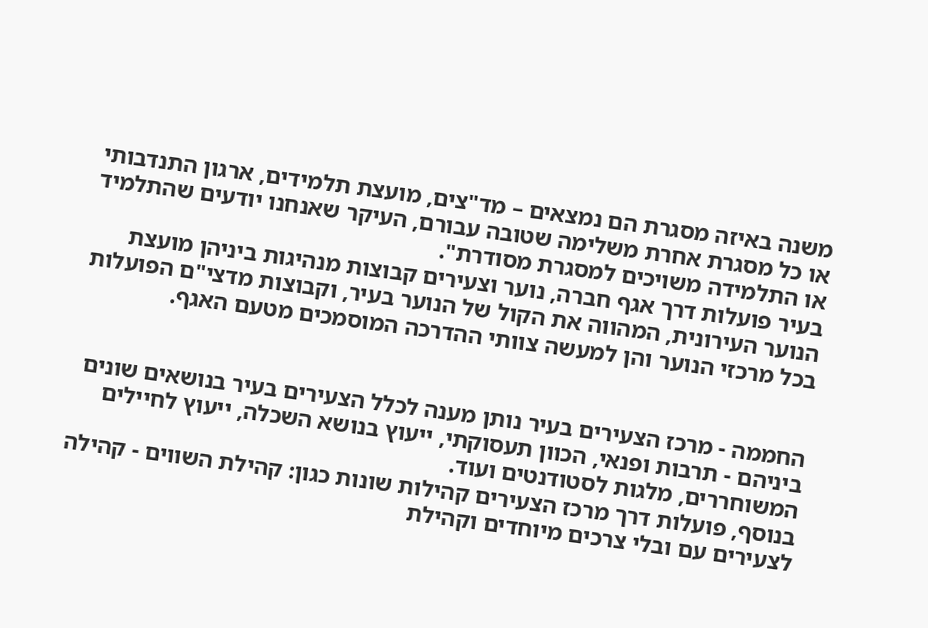משנה באיזה מסגרת הם נמצאים – מד"צים, מועצת תלמידים, ארגון התנדבותי או כל מסגרת אחרת משלימה שטובה עבורם, העיקר שאנחנו יודעים שהתלמיד או התלמידה משויכים למסגרת מסודרת".
בעיר פועלות דרך אגף חברה, נוער וצעירים קבוצות מנהיגות ביניהן מועצת הנוער העירונית, המהווה את הקול של הנוער בעיר, וקבוצות מדצי"ם הפועלות בכל מרכזי הנוער והן למעשה צוותי ההדרכה המוסמכים מטעם האגף.


החממה - מרכז הצעירים בעיר נותן מענה לכלל הצעירים בעיר בנושאים שונים ביניהם - תרבות ופנאי, הכוון תעסוקתי, ייעוץ בנושא השכלה, ייעוץ לחיילים המשוחררים, מלגות לסטודנטים ועוד.
בנוסף, פועלות דרך מרכז הצעירים קהילות שונות כגון: קהילת השווים - קהילה לצעירים עם ובלי צרכים מיוחדים וקהילת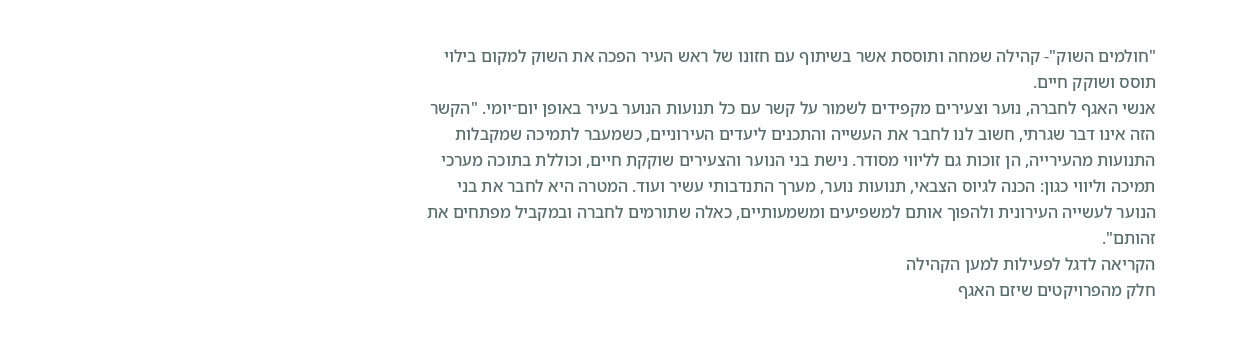"חולמים השוק"- קהילה שמחה ותוססת אשר בשיתוף עם חזונו של ראש העיר הפכה את השוק למקום בילוי תוסס ושוקק חיים.
אנשי האגף לחברה, נוער וצעירים מקפידים לשמור על קשר עם כל תנועות הנוער בעיר באופן יום־יומי. "הקשר הזה אינו דבר שגרתי, חשוב לנו לחבר את העשייה והתכנים ליעדים העירוניים, כשמעבר לתמיכה שמקבלות התנועות מהעירייה, הן זוכות גם לליווי מסודר. נישת בני הנוער והצעירים שוקקת חיים, וכוללת בתוכה מערכי תמיכה וליווי כגון: הכנה לגיוס הצבאי, תנועות נוער, מערך התנדבותי עשיר ועוד. המטרה היא לחבר את בני הנוער לעשייה העירונית ולהפוך אותם למשפיעים ומשמעותיים, כאלה שתורמים לחברה ובמקביל מפתחים את זהותם".
הקריאה לדגל לפעילות למען הקהילה
חלק מהפרויקטים שיזם האגף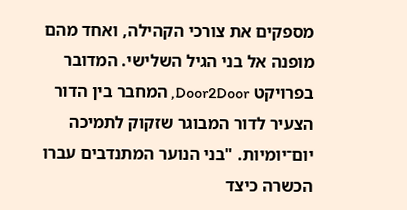מספקים את צורכי הקהילה, ואחד מהם מופנה אל בני הגיל השלישי. המדובר בפרויקט Door2Door, המחבר בין הדור הצעיר לדור המבוגר שזקוק לתמיכה יום־יומיות. "בני הנוער המתנדבים עברו הכשרה כיצד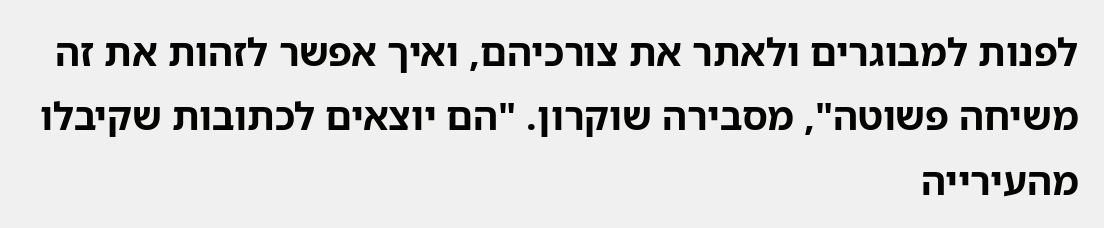לפנות למבוגרים ולאתר את צורכיהם, ואיך אפשר לזהות את זה משיחה פשוטה", מסבירה שוקרון. "הם יוצאים לכתובות שקיבלו מהעירייה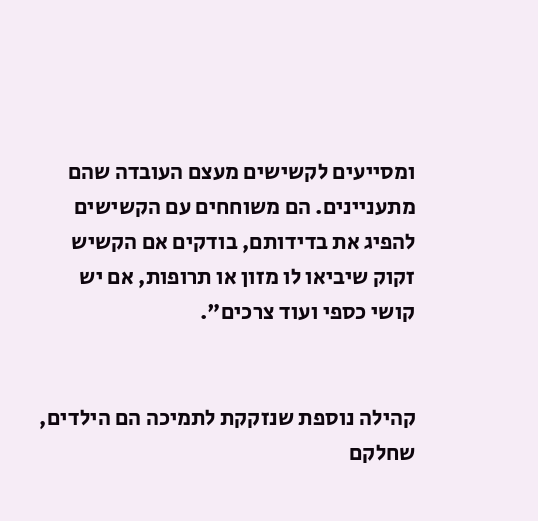ומסייעים לקשישים מעצם העובדה שהם מתעניינים. הם משוחחים עם הקשישים להפיג את בדידותם, בודקים אם הקשיש זקוק שיביאו לו מזון או תרופות, אם יש קושי כספי ועוד צרכים".


קהילה נוספת שנזקקת לתמיכה הם הילדים, שחלקם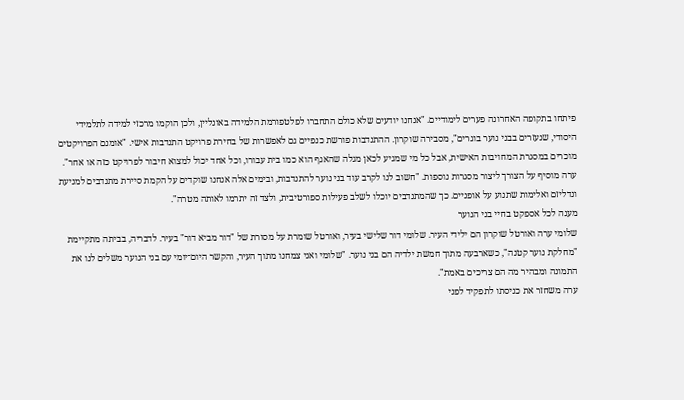פיתחו בתקופה האחרונה פערים לימודיים. "אנחנו יודעים שלא כולם התחברו לפלטפורמת הלמידה באונליין, ולכן הוקמו מרכזי למידה לתלמידי היסודי, שנעזרים בבני נוער בוגרים", מסבירה שוקרון. ההתנדבות פורשת כנפיים גם לאפשרות של בחירת פרויקט התנדבות אישי. "אומנם הפרויקטים מוכרים במסגרת המחויבות האישית, אבל כל מי שמגיע לכאן מגלה שהאגף הוא כמו בית עבורו, וכל אחד יכול למצוא חיבור לפרויקט כזה או אחר".
ערה מוסיף על הצורך ליצור מסגרות נוספות. "חשוב לנו לקרב עוד בני נוער להתנדבות, ובימים אלה אנחנו שוקדים על הקמת סיירת מתנדבים למניעת ונדליזם ואלימות שתנוע על אופניים. כך שהמתנדבים יוכלו לשלב פעילות ספורטיבית, ולצד זה יתרמו לאותה מטרה".
מענה לכל אספקט בחיי בני הנוער
שלומי ערה ואורטל שוקרון הם ילידי העיר. שלומי דור שלישי בעיר, ואורטל שומרת על מסורת של "דור מביא דור" בעיר. לדבריה, בביתה מתקיימת "מחלקת נוער קטנה", כשארבעה מתוך חמשת ילדיה הם בני נוער. "שלומי ואני צמחנו מתוך העיר, והקשר היום־יומי עם בני הנוער משלים לנו את התמונה ומבהיר מה הם צריכים באמת".
ערה משחזר את כניסתו לתפקיד לפני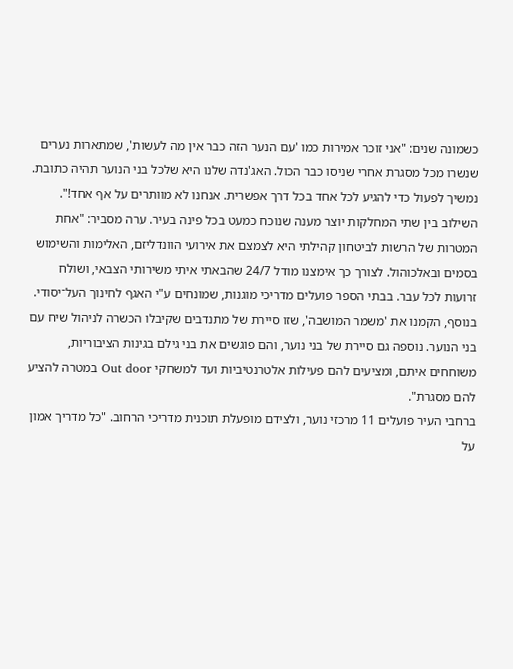כשמונה שנים: "אני זוכר אמירות כמו 'עם הנער הזה כבר אין מה לעשות', שמתארות נערים שנשרו מכל מסגרת אחרי שניסו כבר הכול. האג'נדה שלנו היא שלכל בני הנוער תהיה כתובת. נמשיך לפעול כדי להגיע לכל אחד בכל דרך אפשרית. אנחנו לא מוותרים על אף אחד!".
השילוב בין שתי המחלקות יוצר מענה שנוכח כמעט בכל פינה בעיר. ערה מסביר: "אחת המטרות של הרשות לביטחון קהילתי היא לצמצם את אירועי הוונדליזם, האלימות והשימוש בסמים ובאלכוהול. לצורך כך אימצנו מודל 24/7 שהבאתי איתי משירותי הצבאי, ושולח זרועות לכל עבר. בבתי הספר פועלים מדריכי מוגנות, שמונחים ע"י האגף לחינוך העל־יסודי. בנוסף, הקמנו את 'משמר המושבה', שזו סיירת של מתנדבים שקיבלו הכשרה לניהול שיח עם בני הנוער. נוספה גם סיירת של בני נוער, והם פוגשים את בני גילם בגינות הציבוריות, משוחחים איתם, ומציעים להם פעילות אלטרנטיביות ועד למשחקי Out door במטרה להציע להם מסגרת".
ברחבי העיר פועלים 11 מרכזי נוער, ולצידם מופעלת תוכנית מדריכי הרחוב. "כל מדריך אמון על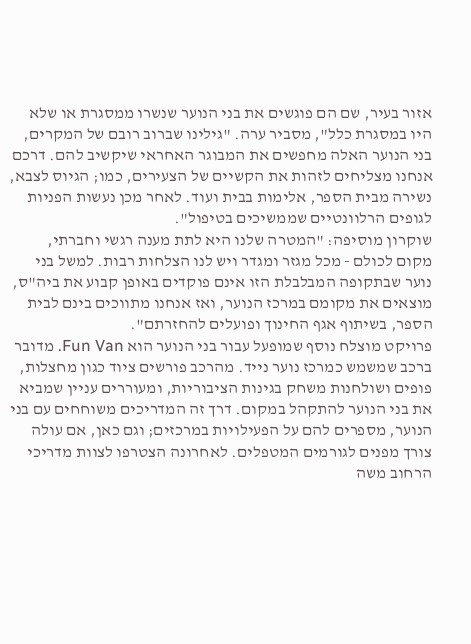אזור בעיר, שם הם פוגשים את בני הנוער שנשרו ממסגרת או שלא היו במסגרת כלל", מסביר ערה. "גילינו שברוב רובם של המקרים, בני הנוער האלה מחפשים את המבוגר האחראי שיקשיב להם. דרכם אנחנו מצליחים לזהות את הקשיים של הצעירים, כמו; הגיוס לצבא, נשירה מבית הספר, אלימות בבית ועוד. לאחר מכן נעשות הפניות לגופים הרלוונטיים שממשיכים בטיפול".
שוקרון מוסיפה: "המטרה שלנו היא לתת מענה רגשי וחברתי, מקום לכולם - מכל מגזר ומגדר ויש לנו הצלחות רבות. למשל בני נוער שבתקופה המבלבלת הזו אינם פוקדים באופן קבוע את ביה"ס, מוצאים את מקומם במרכז הנוער, ואז אנחנו מתווכים בינם לבית הספר, בשיתוף אגף החינוך ופועלים להחזרתם".
פרויקט מוצלח נוסף שמופעל עבור בני הנוער הוא Fun Van. מדובר ברכב שמשמש כמרכז נוער נייד. מהרכב פורשים ציוד כגון מחצלות, פופים ושולחנות משחק בגינות הציבוריות, ומעוררים עניין שמביא את בני הנוער להתקהל במקום. דרך זה המדריכים משוחחים עם בני הנוער, מספרים להם על הפעילויות במרכזים; וגם כאן, אם עולה צורך מפנים לגורמים המטפלים. לאחרונה הצטרפו לצוות מדריכי הרחוב משה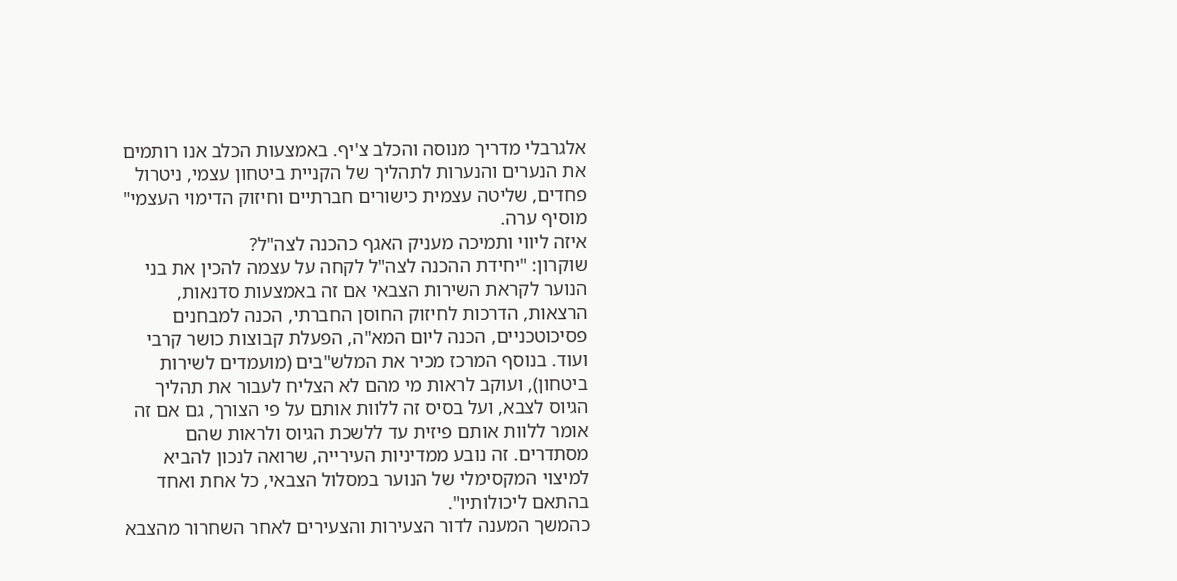אלגרבלי מדריך מנוסה והכלב צ'יף. באמצעות הכלב אנו רותמים את הנערים והנערות לתהליך של הקניית ביטחון עצמי, ניטרול פחדים, שליטה עצמית כישורים חברתיים וחיזוק הדימוי העצמי" מוסיף ערה.
איזה ליווי ותמיכה מעניק האגף כהכנה לצה"ל?
שוקרון: "יחידת ההכנה לצה"ל לקחה על עצמה להכין את בני הנוער לקראת השירות הצבאי אם זה באמצעות סדנאות, הרצאות, הדרכות לחיזוק החוסן החברתי, הכנה למבחנים פסיכוטכניים, הכנה ליום המא"ה, הפעלת קבוצות כושר קרבי ועוד. בנוסף המרכז מכיר את המלש"בים (מועמדים לשירות ביטחון), ועוקב לראות מי מהם לא הצליח לעבור את תהליך הגיוס לצבא, ועל בסיס זה ללוות אותם על פי הצורך, גם אם זה אומר ללוות אותם פיזית עד ללשכת הגיוס ולראות שהם מסתדרים. זה נובע ממדיניות העירייה, שרואה לנכון להביא למיצוי המקסימלי של הנוער במסלול הצבאי, כל אחת ואחד בהתאם ליכולותיו".
כהמשך המענה לדור הצעירות והצעירים לאחר השחרור מהצבא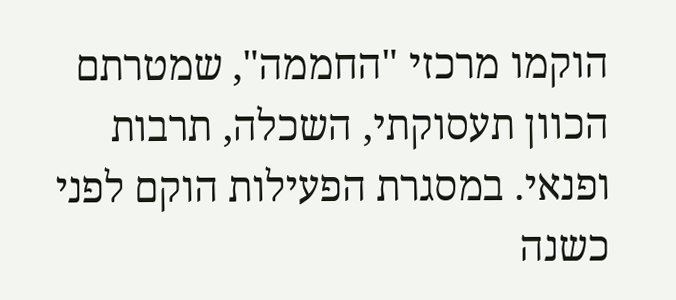הוקמו מרכזי "החממה", שמטרתם הכוון תעסוקתי, השכלה, תרבות ופנאי. במסגרת הפעילות הוקם לפני כשנה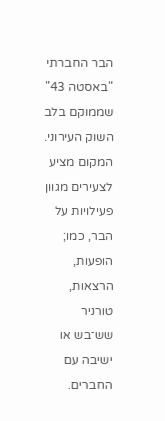הבר החברתי "באסטה 43" שממוקם בלב השוק העירוני. המקום מציע לצעירים מגוון פעילויות על הבר, כמו; הופעות, הרצאות, טורניר שש־בש או ישיבה עם החברים.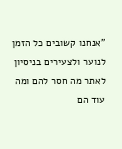"אנחנו קשובים כל הזמן לנוער ולצעירים בניסיון לאתר מה חסר להם ומה עוד הם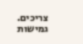צריכים. גמישות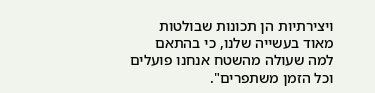ויצירתיות הן תכונות שבולטות מאוד בעשייה שלנו, כי בהתאם למה שעולה מהשטח אנחנו פועלים וכל הזמן משתפרים".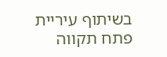בשיתוף עיריית פתח תקווה